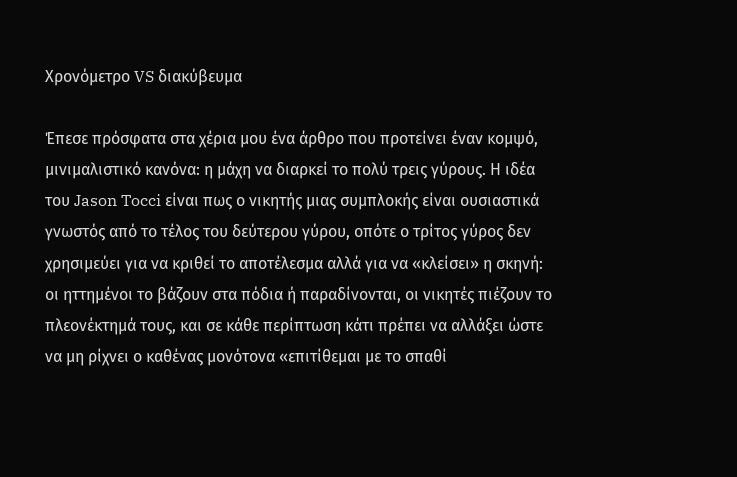Χρονόμετρο VS διακύβευμα

Έπεσε πρόσφατα στα χέρια μου ένα άρθρο που προτείνει έναν κομψό, μινιμαλιστικό κανόνα: η μάχη να διαρκεί το πολύ τρεις γύρους. Η ιδέα του Jason Tocci είναι πως ο νικητής μιας συμπλοκής είναι ουσιαστικά γνωστός από το τέλος του δεύτερου γύρου, οπότε ο τρίτος γύρος δεν χρησιμεύει για να κριθεί το αποτέλεσμα αλλά για να «κλείσει» η σκηνή: οι ηττημένοι το βάζουν στα πόδια ή παραδίνονται, οι νικητές πιέζουν το πλεονέκτημά τους, και σε κάθε περίπτωση κάτι πρέπει να αλλάξει ώστε να μη ρίχνει ο καθένας μονότονα «επιτίθεμαι με το σπαθί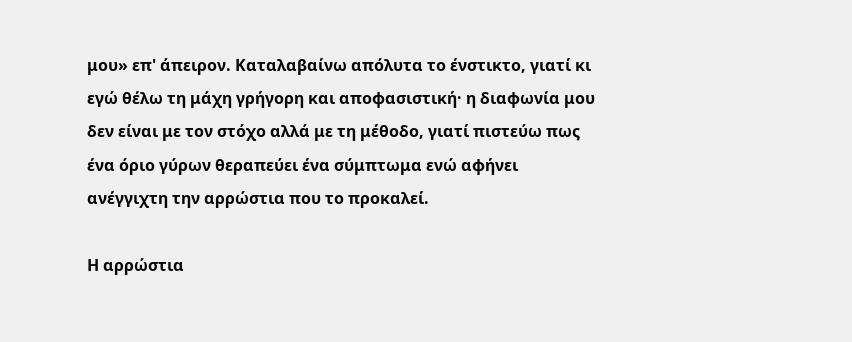μου» επ' άπειρον. Καταλαβαίνω απόλυτα το ένστικτο, γιατί κι εγώ θέλω τη μάχη γρήγορη και αποφασιστική· η διαφωνία μου δεν είναι με τον στόχο αλλά με τη μέθοδο, γιατί πιστεύω πως ένα όριο γύρων θεραπεύει ένα σύμπτωμα ενώ αφήνει ανέγγιχτη την αρρώστια που το προκαλεί.

Η αρρώστια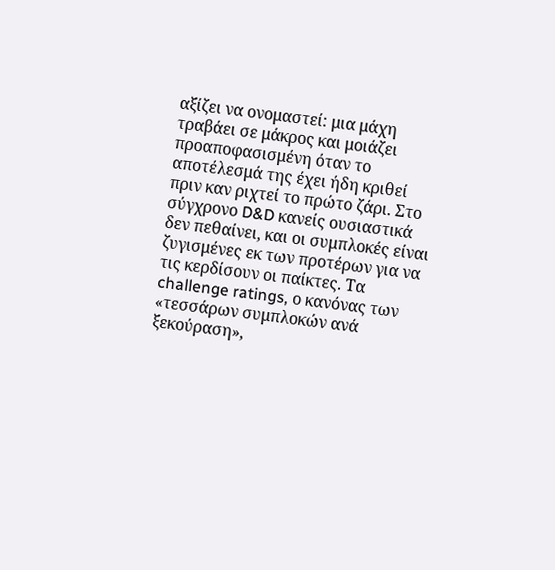αξίζει να ονομαστεί: μια μάχη τραβάει σε μάκρος και μοιάζει προαποφασισμένη όταν το αποτέλεσμά της έχει ήδη κριθεί πριν καν ριχτεί το πρώτο ζάρι. Στο σύγχρονο D&D κανείς ουσιαστικά δεν πεθαίνει, και οι συμπλοκές είναι ζυγισμένες εκ των προτέρων για να τις κερδίσουν οι παίκτες. Τα challenge ratings, ο κανόνας των «τεσσάρων συμπλοκών ανά ξεκούραση»,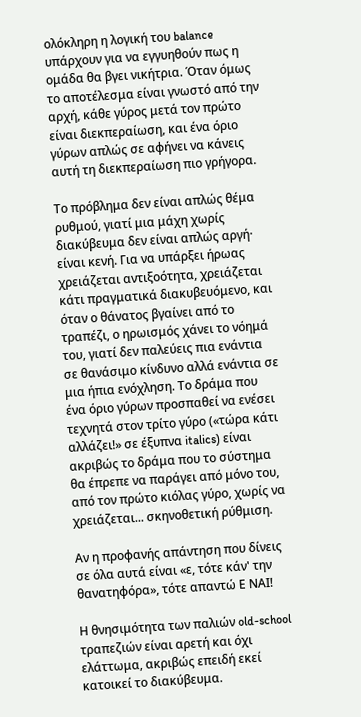ολόκληρη η λογική του balance υπάρχουν για να εγγυηθούν πως η ομάδα θα βγει νικήτρια. Όταν όμως το αποτέλεσμα είναι γνωστό από την αρχή, κάθε γύρος μετά τον πρώτο είναι διεκπεραίωση, και ένα όριο γύρων απλώς σε αφήνει να κάνεις αυτή τη διεκπεραίωση πιο γρήγορα.

Το πρόβλημα δεν είναι απλώς θέμα ρυθμού, γιατί μια μάχη χωρίς διακύβευμα δεν είναι απλώς αργή· είναι κενή. Για να υπάρξει ήρωας χρειάζεται αντιξοότητα, χρειάζεται κάτι πραγματικά διακυβευόμενο, και όταν ο θάνατος βγαίνει από το τραπέζι, ο ηρωισμός χάνει το νόημά του, γιατί δεν παλεύεις πια ενάντια σε θανάσιμο κίνδυνο αλλά ενάντια σε μια ήπια ενόχληση. Το δράμα που ένα όριο γύρων προσπαθεί να ενέσει τεχνητά στον τρίτο γύρο («τώρα κάτι αλλάζει!» σε έξυπνα italics) είναι ακριβώς το δράμα που το σύστημα θα έπρεπε να παράγει από μόνο του, από τον πρώτο κιόλας γύρο, χωρίς να χρειάζεται... σκηνοθετική ρύθμιση.

Αν η προφανής απάντηση που δίνεις σε όλα αυτά είναι «ε, τότε κάν' την θανατηφόρα», τότε απαντώ Ε ΝΑΙ!

Η θνησιμότητα των παλιών old-school τραπεζιών είναι αρετή και όχι ελάττωμα, ακριβώς επειδή εκεί κατοικεί το διακύβευμα.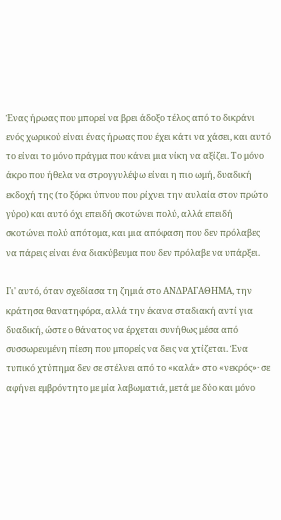Ένας ήρωας που μπορεί να βρει άδοξο τέλος από το δικράνι ενός χωρικού είναι ένας ήρωας που έχει κάτι να χάσει, και αυτό το είναι το μόνο πράγμα που κάνει μια νίκη να αξίζει. Το μόνο άκρο που ήθελα να στρογγυλέψω είναι η πιο ωμή, δυαδική εκδοχή της (το ξόρκι ύπνου που ρίχνει την αυλαία στον πρώτο γύρο) και αυτό όχι επειδή σκοτώνει πολύ, αλλά επειδή σκοτώνει πολύ απότομα, και μια απόφαση που δεν πρόλαβες να πάρεις είναι ένα διακύβευμα που δεν πρόλαβε να υπάρξει.

Γι' αυτό, όταν σχεδίασα τη ζημιά στο ΑΝΔΡΑΓΑΘΗΜΑ, την κράτησα θανατηφόρα, αλλά την έκανα σταδιακή αντί για δυαδική, ώστε ο θάνατος να έρχεται συνήθως μέσα από συσσωρευμένη πίεση που μπορείς να δεις να χτίζεται. Ένα τυπικό χτύπημα δεν σε στέλνει από το «καλά» στο «νεκρός»· σε αφήνει εμβρόντητο με μία λαβωματιά, μετά με δύο και μόνο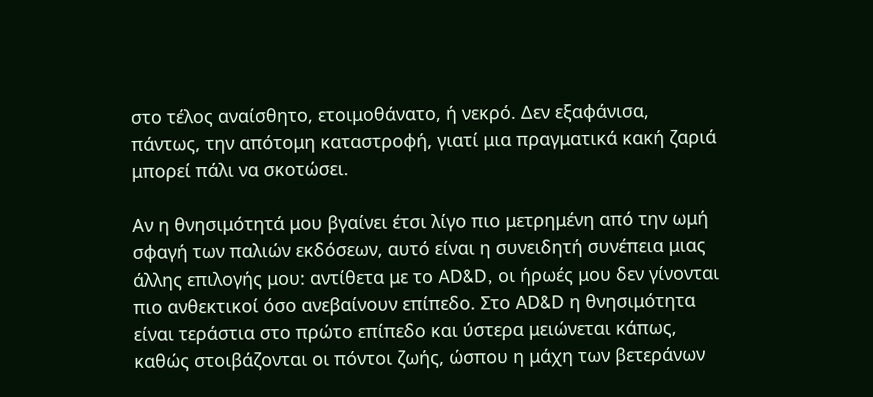στο τέλος αναίσθητο, ετοιμοθάνατο, ή νεκρό. Δεν εξαφάνισα, πάντως, την απότομη καταστροφή, γιατί μια πραγματικά κακή ζαριά μπορεί πάλι να σκοτώσει.

Αν η θνησιμότητά μου βγαίνει έτσι λίγο πιο μετρημένη από την ωμή σφαγή των παλιών εκδόσεων, αυτό είναι η συνειδητή συνέπεια μιας άλλης επιλογής μου: αντίθετα με το AD&D, οι ήρωές μου δεν γίνονται πιο ανθεκτικοί όσο ανεβαίνουν επίπεδο. Στο AD&D η θνησιμότητα είναι τεράστια στο πρώτο επίπεδο και ύστερα μειώνεται κάπως, καθώς στοιβάζονται οι πόντοι ζωής, ώσπου η μάχη των βετεράνων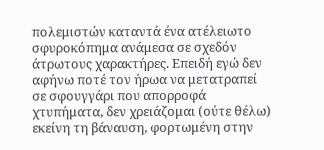πολεμιστών καταντά ένα ατέλειωτο σφυροκόπημα ανάμεσα σε σχεδόν άτρωτους χαρακτήρες. Επειδή εγώ δεν αφήνω ποτέ τον ήρωα να μετατραπεί σε σφουγγάρι που απορροφά χτυπήματα, δεν χρειάζομαι (ούτε θέλω) εκείνη τη βάναυση, φορτωμένη στην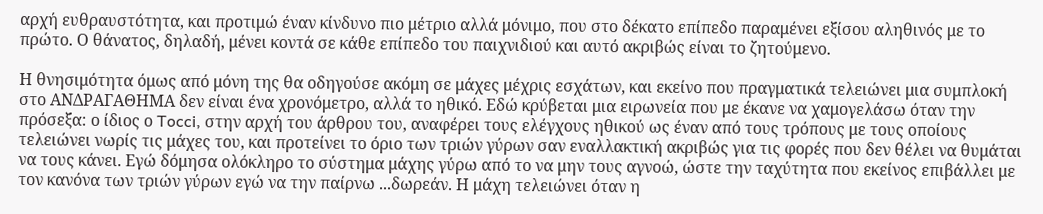αρχή ευθραυστότητα, και προτιμώ έναν κίνδυνο πιο μέτριο αλλά μόνιμο, που στο δέκατο επίπεδο παραμένει εξίσου αληθινός με το πρώτο. Ο θάνατος, δηλαδή, μένει κοντά σε κάθε επίπεδο του παιχνιδιού και αυτό ακριβώς είναι το ζητούμενο.

Η θνησιμότητα όμως από μόνη της θα οδηγούσε ακόμη σε μάχες μέχρις εσχάτων, και εκείνο που πραγματικά τελειώνει μια συμπλοκή στο ΑΝΔΡΑΓΑΘΗΜΑ δεν είναι ένα χρονόμετρο, αλλά το ηθικό. Εδώ κρύβεται μια ειρωνεία που με έκανε να χαμογελάσω όταν την πρόσεξα: ο ίδιος ο Tocci, στην αρχή του άρθρου του, αναφέρει τους ελέγχους ηθικού ως έναν από τους τρόπους με τους οποίους τελειώνει νωρίς τις μάχες του, και προτείνει το όριο των τριών γύρων σαν εναλλακτική ακριβώς για τις φορές που δεν θέλει να θυμάται να τους κάνει. Εγώ δόμησα ολόκληρο το σύστημα μάχης γύρω από το να μην τους αγνοώ, ώστε την ταχύτητα που εκείνος επιβάλλει με τον κανόνα των τριών γύρων εγώ να την παίρνω ...δωρεάν. Η μάχη τελειώνει όταν η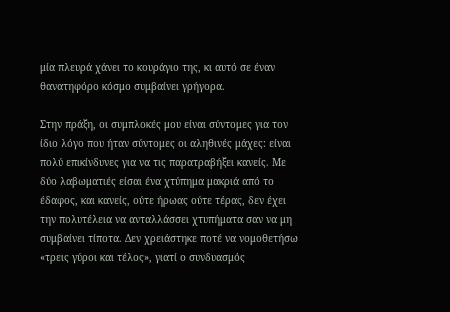μία πλευρά χάνει το κουράγιο της, κι αυτό σε έναν θανατηφόρο κόσμο συμβαίνει γρήγορα.

Στην πράξη, οι συμπλοκές μου είναι σύντομες για τον ίδιο λόγο που ήταν σύντομες οι αληθινές μάχες: είναι πολύ επικίνδυνες για να τις παρατραβήξει κανείς. Με δύο λαβωματιές είσαι ένα χτύπημα μακριά από το έδαφος, και κανείς, ούτε ήρωας ούτε τέρας, δεν έχει την πολυτέλεια να ανταλλάσσει χτυπήματα σαν να μη συμβαίνει τίποτα. Δεν χρειάστηκε ποτέ να νομοθετήσω «τρεις γύροι και τέλος», γιατί ο συνδυασμός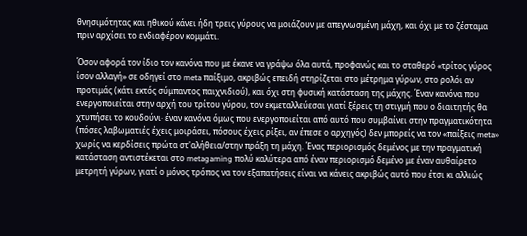θνησιμότητας και ηθικού κάνει ήδη τρεις γύρους να μοιάζουν με απεγνωσμένη μάχη, και όχι με το ζέσταμα πριν αρχίσει το ενδιαφέρον κομμάτι.

Όσον αφορά τον ίδιο τον κανόνα που με έκανε να γράψω όλα αυτά, προφανώς και το σταθερό «τρίτος γύρος ίσον αλλαγή» σε οδηγεί στο meta παίξιμο, ακριβώς επειδή στηρίζεται στο μέτρημα γύρων, στο ρολόι αν προτιμάς (κάτι εκτός σύμπαντος παιχνιδιού), και όχι στη φυσική κατάσταση της μάχης. Έναν κανόνα που ενεργοποιείται στην αρχή του τρίτου γύρου, τον εκμεταλλεύεσαι γιατί ξέρεις τη στιγμή που ο διαιτητής θα χτυπήσει το κουδούνι· έναν κανόνα όμως που ενεργοποιείται από αυτό που συμβαίνει στην πραγματικότητα (πόσες λαβωματιές έχεις μοιράσει, πόσους έχεις ρίξει, αν έπεσε ο αρχηγός) δεν μπορείς να τον «παίξεις meta» χωρίς να κερδίσεις πρώτα στ'αλήθεια/στην πράξη τη μάχη. Ένας περιορισμός δεμένος με την πραγματική κατάσταση αντιστέκεται στο metagaming πολύ καλύτερα από έναν περιορισμό δεμένο με έναν αυθαίρετο μετρητή γύρων, γιατί ο μόνος τρόπος να τον εξαπατήσεις είναι να κάνεις ακριβώς αυτό που έτσι κι αλλιώς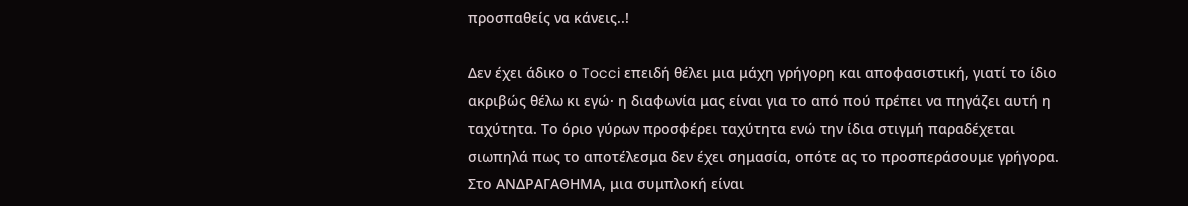προσπαθείς να κάνεις..!

Δεν έχει άδικο ο Tocci επειδή θέλει μια μάχη γρήγορη και αποφασιστική, γιατί το ίδιο ακριβώς θέλω κι εγώ· η διαφωνία μας είναι για το από πού πρέπει να πηγάζει αυτή η ταχύτητα. Το όριο γύρων προσφέρει ταχύτητα ενώ την ίδια στιγμή παραδέχεται σιωπηλά πως το αποτέλεσμα δεν έχει σημασία, οπότε ας το προσπεράσουμε γρήγορα. Στο ΑΝΔΡΑΓΑΘΗΜΑ, μια συμπλοκή είναι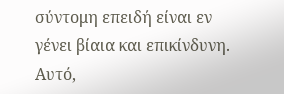σύντομη επειδή είναι εν γένει βίαια και επικίνδυνη. Αυτό,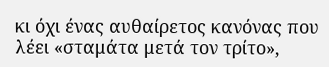κι όχι ένας αυθαίρετος κανόνας που λέει «σταμάτα μετά τον τρίτο»,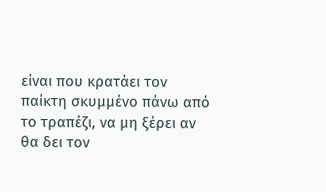είναι που κρατάει τον παίκτη σκυμμένο πάνω από το τραπέζι, να μη ξέρει αν θα δει τον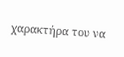χαρακτήρα του να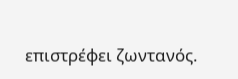επιστρέφει ζωντανός.